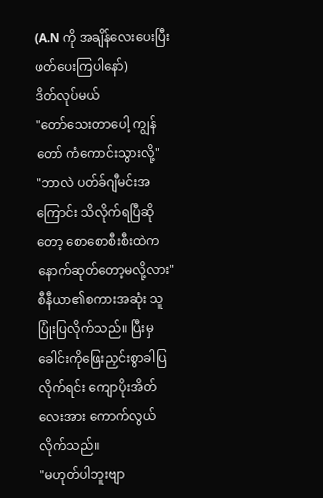(A.N ကို အချိန်လေးပေးပြီး ဖတ်ပေးကြပါနော်)
ဒိတ်လုပ်မယ်
"တော်သေးတာပေါ့ ကျွန်တော် ကံကောင်းသွားလို့"
"ဘာလဲ ပတ်ခ်ဂျီမင်းအကြောင်း သိလိုက်ရပြီဆိုတော့ စောစောစီးစီးထဲက နောက်ဆုတ်တော့မလို့လား"
စီနီယာ၏စကားအဆုံး သူပြုံးပြလိုက်သည်။ ပြီးမှ ခေါင်းကိုဖြေးညှင်းစွာခါပြလိုက်ရင်း ကျောပိုးအိတ်လေးအား ကောက်လွယ်လိုက်သည်။
"မဟုတ်ပါဘူးဗျာ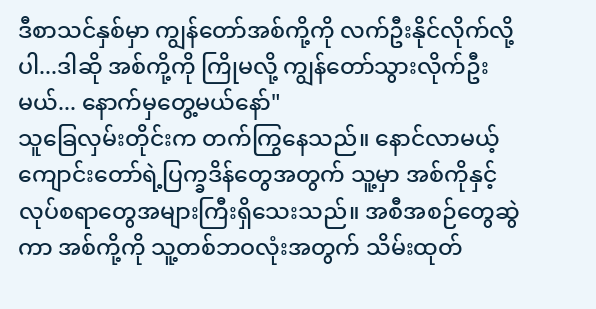ဒီစာသင်နှစ်မှာ ကျွန်တော်အစ်ကို့ကို လက်ဦးနိုင်လိုက်လို့ပါ...ဒါဆို အစ်ကို့ကို ကြိုမလို့ ကျွန်တော်သွားလိုက်ဦးမယ်... နောက်မှတွေ့မယ်နော်"
သူခြေလှမ်းတိုင်းက တက်ကြွနေသည်။ နောင်လာမယ့် ကျောင်းတော်ရဲ့ပြက္ခဒိန်တွေအတွက် သူ့မှာ အစ်ကိုနှင့်လုပ်စရာတွေအများကြီးရှိသေးသည်။ အစီအစဉ်တွေဆွဲကာ အစ်ကို့ကို သူ့တစ်ဘဝလုံးအတွက် သိမ်းထုတ်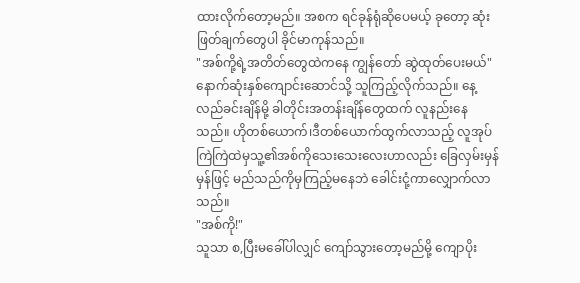ထားလိုက်တော့မည်။ အစက ရင်ခုန်ရုံဆိုပေမယ့် ခုတော့ ဆုံးဖြတ်ချက်တွေပါ ခိုင်မာကုန်သည်။
"အစ်ကို့ရဲ့အတိတ်တွေထဲကနေ ကျွန်တော် ဆွဲထုတ်ပေးမယ်"
နောက်ဆုံးနှစ်ကျောင်းဆောင်သို့ သူကြည့်လိုက်သည်။ နေ့လည်ခင်းချိန်မို့ ခါတိုင်းအတန်းချိန်တွေထက် လူနည်းနေသည်။ ဟိုတစ်ယောက်၊ဒီတစ်ယောက်ထွက်လာသည့် လူအုပ်ကြဲကြဲထဲမှသူ့၏အစ်ကိုသေးသေးလေးဟာလည်း ခြေလှမ်းမှန်မှန်ဖြင့် မည်သည်ကိုမှကြည့်မနေဘဲ ခေါင်းငုံ့ကာလျှောက်လာသည်။
"အစ်ကို!"
သူသာ စ,ပြီးမခေါ်ပါလျှင် ကျော်သွားတော့မည်မို့ ကျောပိုး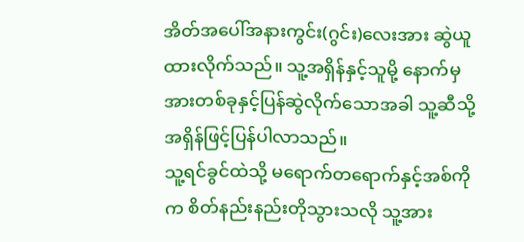အိတ်အပေါ်အနားကွင်း(ဂွင်း)လေးအား ဆွဲယူထားလိုက်သည်။ သူ့အရှိန်နှင့်သူမို့ နောက်မှအားတစ်ခုနှင့်ပြန်ဆွဲလိုက်သောအခါ သူ့ဆီသို့ အရှိန်ဖြင့်ပြန်ပါလာသည်။
သူ့ရင်ခွင်ထဲသို့ မရောက်တရောက်နှင့်အစ်ကိုက စိတ်နည်းနည်းတိုသွားသလို သူ့အား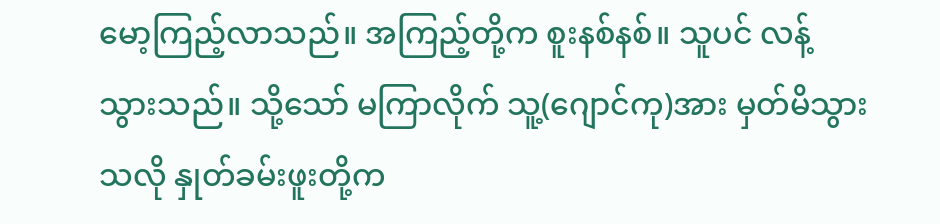မော့ကြည့်လာသည်။ အကြည့်တို့က စူးနစ်နစ်။ သူပင် လန့်သွားသည်။ သို့သော် မကြာလိုက် သူ့(ဂျောင်ကု)အား မှတ်မိသွားသလို နှုတ်ခမ်းဖူးတို့က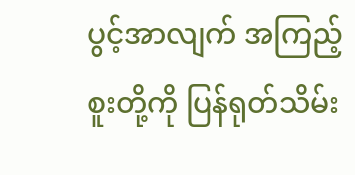ပွင့်အာလျက် အကြည့်စူးတို့ကို ပြန်ရုတ်သိမ်း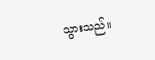သွားသည်။